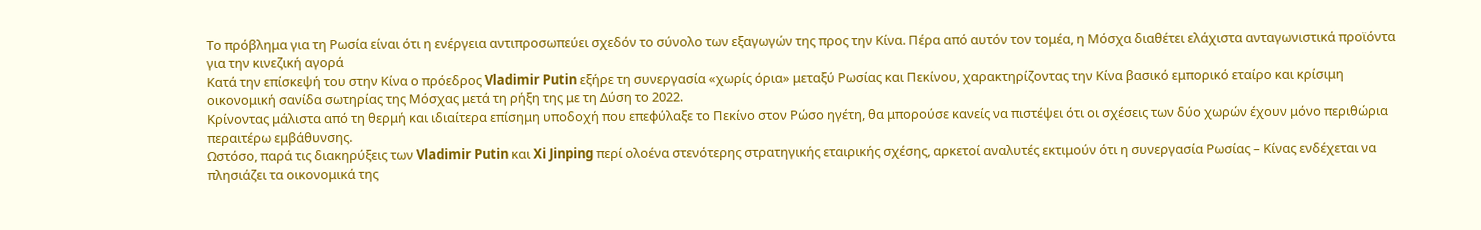Το πρόβλημα για τη Ρωσία είναι ότι η ενέργεια αντιπροσωπεύει σχεδόν το σύνολο των εξαγωγών της προς την Κίνα. Πέρα από αυτόν τον τομέα, η Μόσχα διαθέτει ελάχιστα ανταγωνιστικά προϊόντα για την κινεζική αγορά
Κατά την επίσκεψή του στην Κίνα ο πρόεδρος Vladimir Putin εξήρε τη συνεργασία «χωρίς όρια» μεταξύ Ρωσίας και Πεκίνου, χαρακτηρίζοντας την Κίνα βασικό εμπορικό εταίρο και κρίσιμη οικονομική σανίδα σωτηρίας της Μόσχας μετά τη ρήξη της με τη Δύση το 2022.
Κρίνοντας μάλιστα από τη θερμή και ιδιαίτερα επίσημη υποδοχή που επεφύλαξε το Πεκίνο στον Ρώσο ηγέτη, θα μπορούσε κανείς να πιστέψει ότι οι σχέσεις των δύο χωρών έχουν μόνο περιθώρια περαιτέρω εμβάθυνσης.
Ωστόσο, παρά τις διακηρύξεις των Vladimir Putin και Xi Jinping περί ολοένα στενότερης στρατηγικής εταιρικής σχέσης, αρκετοί αναλυτές εκτιμούν ότι η συνεργασία Ρωσίας – Κίνας ενδέχεται να πλησιάζει τα οικονομικά της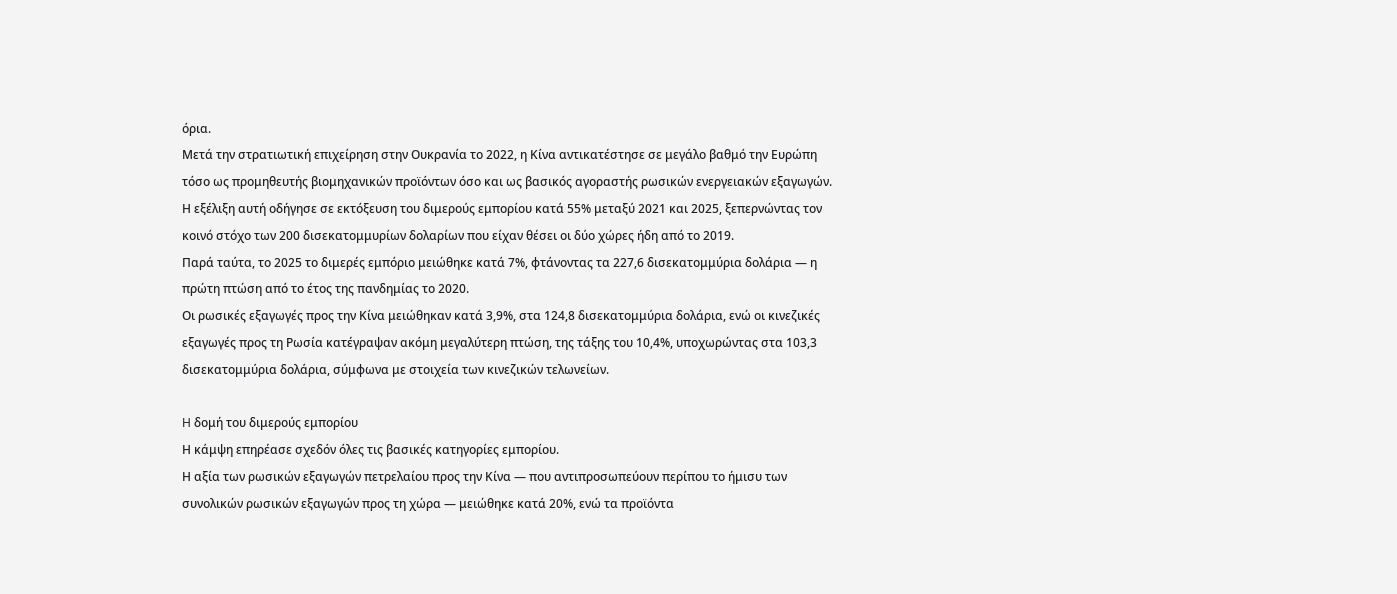όρια.
Μετά την στρατιωτική επιχείρηση στην Ουκρανία το 2022, η Κίνα αντικατέστησε σε μεγάλο βαθμό την Ευρώπη τόσο ως προμηθευτής βιομηχανικών προϊόντων όσο και ως βασικός αγοραστής ρωσικών ενεργειακών εξαγωγών.
Η εξέλιξη αυτή οδήγησε σε εκτόξευση του διμερούς εμπορίου κατά 55% μεταξύ 2021 και 2025, ξεπερνώντας τον κοινό στόχο των 200 δισεκατομμυρίων δολαρίων που είχαν θέσει οι δύο χώρες ήδη από το 2019.
Παρά ταύτα, το 2025 το διμερές εμπόριο μειώθηκε κατά 7%, φτάνοντας τα 227,6 δισεκατομμύρια δολάρια — η πρώτη πτώση από το έτος της πανδημίας το 2020.
Οι ρωσικές εξαγωγές προς την Κίνα μειώθηκαν κατά 3,9%, στα 124,8 δισεκατομμύρια δολάρια, ενώ οι κινεζικές εξαγωγές προς τη Ρωσία κατέγραψαν ακόμη μεγαλύτερη πτώση, της τάξης του 10,4%, υποχωρώντας στα 103,3 δισεκατομμύρια δολάρια, σύμφωνα με στοιχεία των κινεζικών τελωνείων.

H δομή του διμερούς εμπορίου
Η κάμψη επηρέασε σχεδόν όλες τις βασικές κατηγορίες εμπορίου.
Η αξία των ρωσικών εξαγωγών πετρελαίου προς την Κίνα — που αντιπροσωπεύουν περίπου το ήμισυ των συνολικών ρωσικών εξαγωγών προς τη χώρα — μειώθηκε κατά 20%, ενώ τα προϊόντα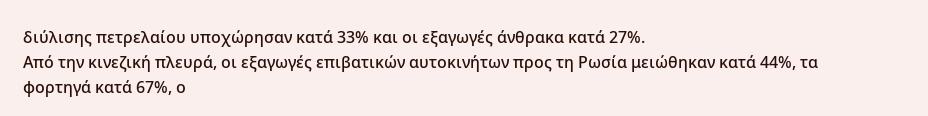διύλισης πετρελαίου υποχώρησαν κατά 33% και οι εξαγωγές άνθρακα κατά 27%.
Από την κινεζική πλευρά, οι εξαγωγές επιβατικών αυτοκινήτων προς τη Ρωσία μειώθηκαν κατά 44%, τα φορτηγά κατά 67%, ο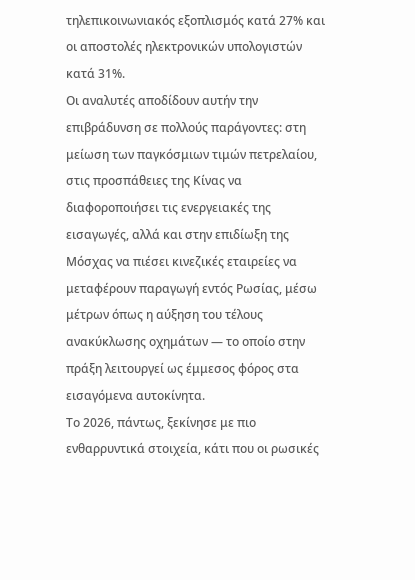τηλεπικοινωνιακός εξοπλισμός κατά 27% και οι αποστολές ηλεκτρονικών υπολογιστών κατά 31%.
Οι αναλυτές αποδίδουν αυτήν την επιβράδυνση σε πολλούς παράγοντες: στη μείωση των παγκόσμιων τιμών πετρελαίου, στις προσπάθειες της Κίνας να διαφοροποιήσει τις ενεργειακές της εισαγωγές, αλλά και στην επιδίωξη της Μόσχας να πιέσει κινεζικές εταιρείες να μεταφέρουν παραγωγή εντός Ρωσίας, μέσω μέτρων όπως η αύξηση του τέλους ανακύκλωσης οχημάτων — το οποίο στην πράξη λειτουργεί ως έμμεσος φόρος στα εισαγόμενα αυτοκίνητα.
Το 2026, πάντως, ξεκίνησε με πιο ενθαρρυντικά στοιχεία, κάτι που οι ρωσικές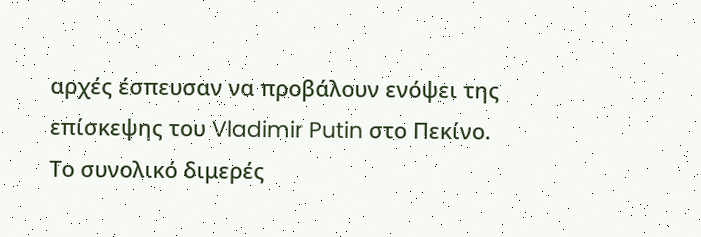αρχές έσπευσαν να προβάλουν ενόψει της επίσκεψης του Vladimir Putin στο Πεκίνο.
Το συνολικό διμερές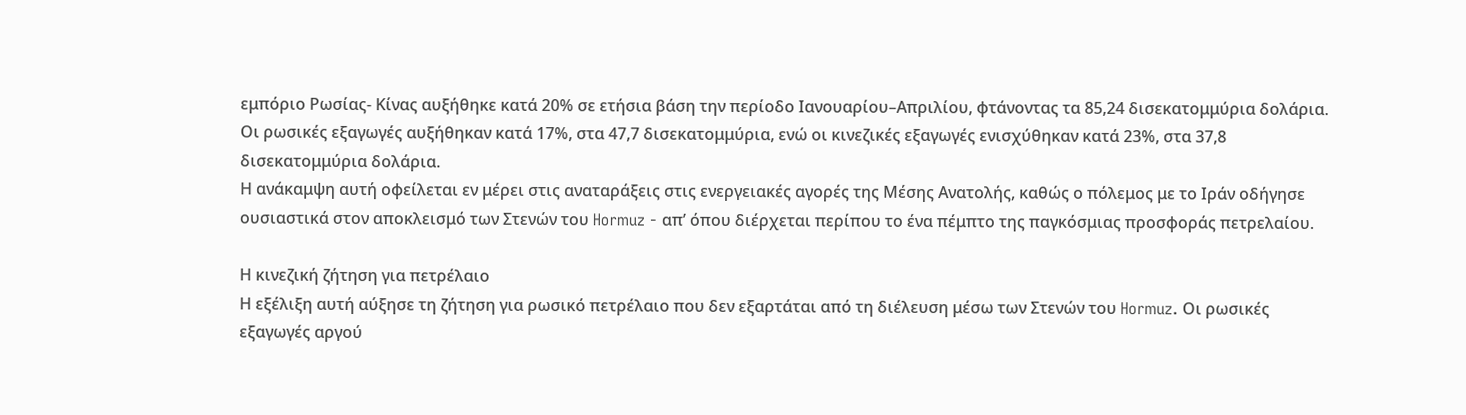εμπόριο Ρωσίας- Κίνας αυξήθηκε κατά 20% σε ετήσια βάση την περίοδο Ιανουαρίου–Απριλίου, φτάνοντας τα 85,24 δισεκατομμύρια δολάρια.
Οι ρωσικές εξαγωγές αυξήθηκαν κατά 17%, στα 47,7 δισεκατομμύρια, ενώ οι κινεζικές εξαγωγές ενισχύθηκαν κατά 23%, στα 37,8 δισεκατομμύρια δολάρια.
Η ανάκαμψη αυτή οφείλεται εν μέρει στις αναταράξεις στις ενεργειακές αγορές της Μέσης Ανατολής, καθώς ο πόλεμος με το Ιράν οδήγησε ουσιαστικά στον αποκλεισμό των Στενών του Hormuz - απ’ όπου διέρχεται περίπου το ένα πέμπτο της παγκόσμιας προσφοράς πετρελαίου.

Η κινεζική ζήτηση για πετρέλαιο
Η εξέλιξη αυτή αύξησε τη ζήτηση για ρωσικό πετρέλαιο που δεν εξαρτάται από τη διέλευση μέσω των Στενών του Hormuz. Οι ρωσικές εξαγωγές αργού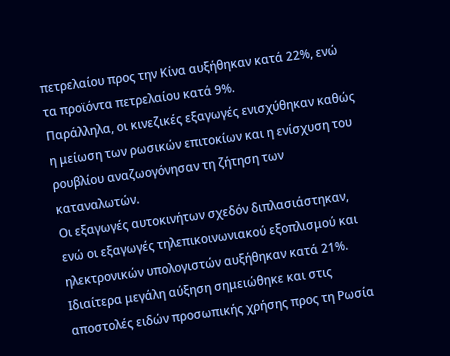πετρελαίου προς την Κίνα αυξήθηκαν κατά 22%, ενώ τα προϊόντα πετρελαίου κατά 9%.
Παράλληλα, οι κινεζικές εξαγωγές ενισχύθηκαν καθώς η μείωση των ρωσικών επιτοκίων και η ενίσχυση του ρουβλίου αναζωογόνησαν τη ζήτηση των καταναλωτών.
Οι εξαγωγές αυτοκινήτων σχεδόν διπλασιάστηκαν, ενώ οι εξαγωγές τηλεπικοινωνιακού εξοπλισμού και ηλεκτρονικών υπολογιστών αυξήθηκαν κατά 21%.
Ιδιαίτερα μεγάλη αύξηση σημειώθηκε και στις αποστολές ειδών προσωπικής χρήσης προς τη Ρωσία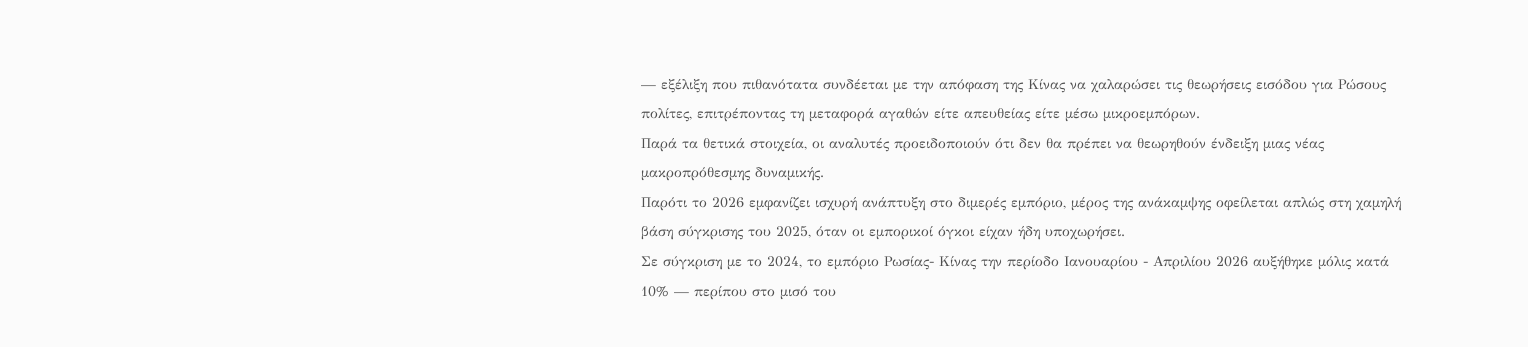— εξέλιξη που πιθανότατα συνδέεται με την απόφαση της Κίνας να χαλαρώσει τις θεωρήσεις εισόδου για Ρώσους πολίτες, επιτρέποντας τη μεταφορά αγαθών είτε απευθείας είτε μέσω μικροεμπόρων.
Παρά τα θετικά στοιχεία, οι αναλυτές προειδοποιούν ότι δεν θα πρέπει να θεωρηθούν ένδειξη μιας νέας μακροπρόθεσμης δυναμικής.
Παρότι το 2026 εμφανίζει ισχυρή ανάπτυξη στο διμερές εμπόριο, μέρος της ανάκαμψης οφείλεται απλώς στη χαμηλή βάση σύγκρισης του 2025, όταν οι εμπορικοί όγκοι είχαν ήδη υποχωρήσει.
Σε σύγκριση με το 2024, το εμπόριο Ρωσίας- Κίνας την περίοδο Ιανουαρίου - Απριλίου 2026 αυξήθηκε μόλις κατά 10% — περίπου στο μισό του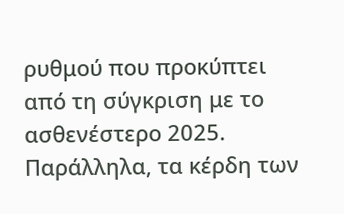ρυθμού που προκύπτει από τη σύγκριση με το ασθενέστερο 2025.
Παράλληλα, τα κέρδη των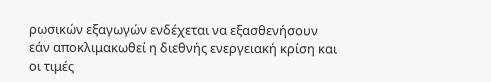ρωσικών εξαγωγών ενδέχεται να εξασθενήσουν εάν αποκλιμακωθεί η διεθνής ενεργειακή κρίση και οι τιμές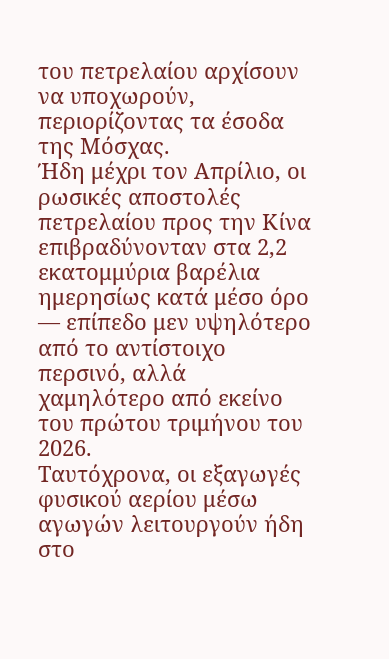του πετρελαίου αρχίσουν να υποχωρούν, περιορίζοντας τα έσοδα της Μόσχας.
Ήδη μέχρι τον Απρίλιο, οι ρωσικές αποστολές πετρελαίου προς την Κίνα επιβραδύνονταν στα 2,2 εκατομμύρια βαρέλια ημερησίως κατά μέσο όρο — επίπεδο μεν υψηλότερο από το αντίστοιχο περσινό, αλλά χαμηλότερο από εκείνο του πρώτου τριμήνου του 2026.
Ταυτόχρονα, οι εξαγωγές φυσικού αερίου μέσω αγωγών λειτουργούν ήδη στο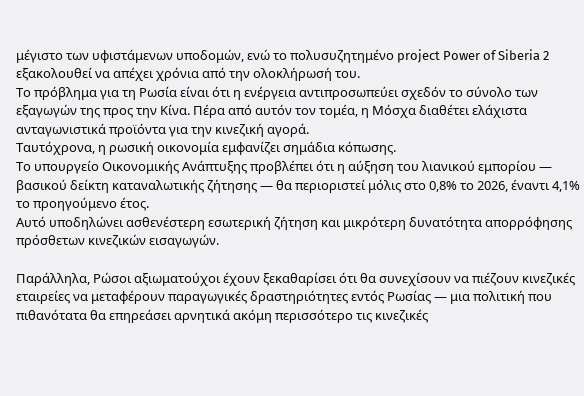μέγιστο των υφιστάμενων υποδομών, ενώ το πολυσυζητημένο project Power of Siberia 2 εξακολουθεί να απέχει χρόνια από την ολοκλήρωσή του.
Το πρόβλημα για τη Ρωσία είναι ότι η ενέργεια αντιπροσωπεύει σχεδόν το σύνολο των εξαγωγών της προς την Κίνα. Πέρα από αυτόν τον τομέα, η Μόσχα διαθέτει ελάχιστα ανταγωνιστικά προϊόντα για την κινεζική αγορά.
Ταυτόχρονα, η ρωσική οικονομία εμφανίζει σημάδια κόπωσης.
Το υπουργείο Οικονομικής Ανάπτυξης προβλέπει ότι η αύξηση του λιανικού εμπορίου — βασικού δείκτη καταναλωτικής ζήτησης — θα περιοριστεί μόλις στο 0,8% το 2026, έναντι 4,1% το προηγούμενο έτος.
Αυτό υποδηλώνει ασθενέστερη εσωτερική ζήτηση και μικρότερη δυνατότητα απορρόφησης πρόσθετων κινεζικών εισαγωγών.

Παράλληλα, Ρώσοι αξιωματούχοι έχουν ξεκαθαρίσει ότι θα συνεχίσουν να πιέζουν κινεζικές εταιρείες να μεταφέρουν παραγωγικές δραστηριότητες εντός Ρωσίας — μια πολιτική που πιθανότατα θα επηρεάσει αρνητικά ακόμη περισσότερο τις κινεζικές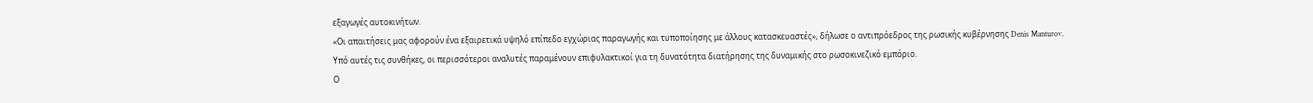εξαγωγές αυτοκινήτων.
«Οι απαιτήσεις μας αφορούν ένα εξαιρετικά υψηλό επίπεδο εγχώριας παραγωγής και τυποποίησης με άλλους κατασκευαστές», δήλωσε ο αντιπρόεδρος της ρωσικής κυβέρνησης Denis Manturov.
Υπό αυτές τις συνθήκες, οι περισσότεροι αναλυτές παραμένουν επιφυλακτικοί για τη δυνατότητα διατήρησης της δυναμικής στο ρωσοκινεζικό εμπόριο.
Ο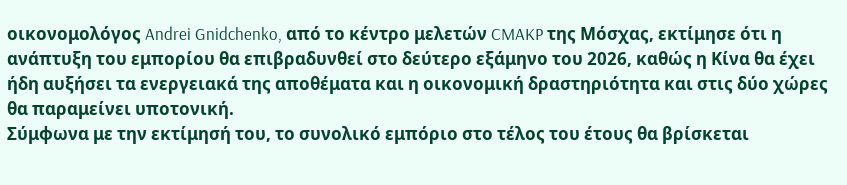οικονομολόγος Andrei Gnidchenko, από το κέντρο μελετών CMAKP της Μόσχας, εκτίμησε ότι η ανάπτυξη του εμπορίου θα επιβραδυνθεί στο δεύτερο εξάμηνο του 2026, καθώς η Κίνα θα έχει ήδη αυξήσει τα ενεργειακά της αποθέματα και η οικονομική δραστηριότητα και στις δύο χώρες θα παραμείνει υποτονική.
Σύμφωνα με την εκτίμησή του, το συνολικό εμπόριο στο τέλος του έτους θα βρίσκεται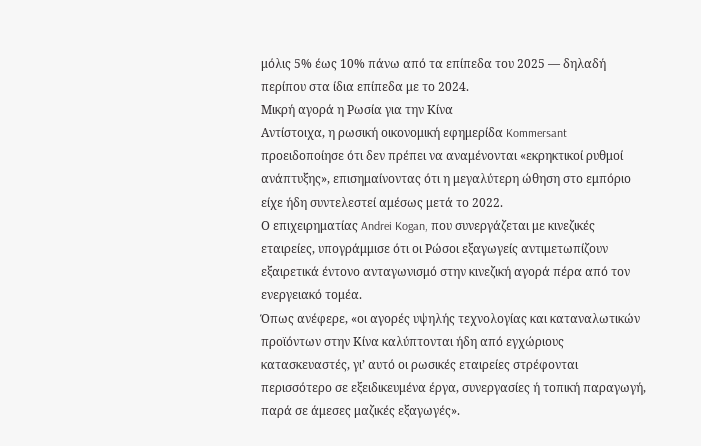μόλις 5% έως 10% πάνω από τα επίπεδα του 2025 — δηλαδή περίπου στα ίδια επίπεδα με το 2024.
Μικρή αγορά η Ρωσία για την Κίνα
Αντίστοιχα, η ρωσική οικονομική εφημερίδα Kommersant προειδοποίησε ότι δεν πρέπει να αναμένονται «εκρηκτικοί ρυθμοί ανάπτυξης», επισημαίνοντας ότι η μεγαλύτερη ώθηση στο εμπόριο είχε ήδη συντελεστεί αμέσως μετά το 2022.
Ο επιχειρηματίας Andrei Kogan, που συνεργάζεται με κινεζικές εταιρείες, υπογράμμισε ότι οι Ρώσοι εξαγωγείς αντιμετωπίζουν εξαιρετικά έντονο ανταγωνισμό στην κινεζική αγορά πέρα από τον ενεργειακό τομέα.
Όπως ανέφερε, «οι αγορές υψηλής τεχνολογίας και καταναλωτικών προϊόντων στην Κίνα καλύπτονται ήδη από εγχώριους κατασκευαστές, γι’ αυτό οι ρωσικές εταιρείες στρέφονται περισσότερο σε εξειδικευμένα έργα, συνεργασίες ή τοπική παραγωγή, παρά σε άμεσες μαζικές εξαγωγές».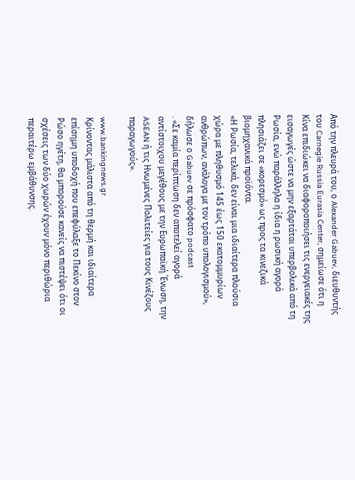Από την πλευρά του, ο Alexander Gabuev, διευθυντής του Carnegie Russia Eurasia Center, σημείωσε ότι η Κίνα επιδιώκει να διαφοροποιήσει τις ενεργειακές της εισαγωγές ώστε να μην εξαρτάται υπερβολικά από τη Ρωσία, ενώ παράλληλα η ίδια η ρωσική αγορά πλησιάζει σε «κορεσμό» ως προς τα κινεζικά βιομηχανικά προϊόντα.
«Η Ρωσία, τελικά, δεν είναι μια ιδιαίτερα πλούσια χώρα με πληθυσμό 145 έως 150 εκατομμυρίων ανθρώπων, ανάλογα με τον τρόπο υπολογισμού», δήλωσε ο Gabuev σε πρόσφατο podcast
. «Σε καμία περίπτωση δεν αποτελεί αγορά αντίστοιχου μεγέθους με την Ευρωπαϊκή Ένωση, την ASEAN ή τις Ηνωμένες Πολιτείες για τους Κινέζους παραγωγούς».

www.bankingnews.gr
Κρίνοντας μάλιστα από τη θερμή και ιδιαίτερα επίσημη υποδοχή που επεφύλαξε το Πεκίνο στον Ρώσο ηγέτη, θα μπορούσε κανείς να πιστέψει ότι οι σχέσεις των δύο χωρών έχουν μόνο περιθώρια περαιτέρω εμβάθυνσης.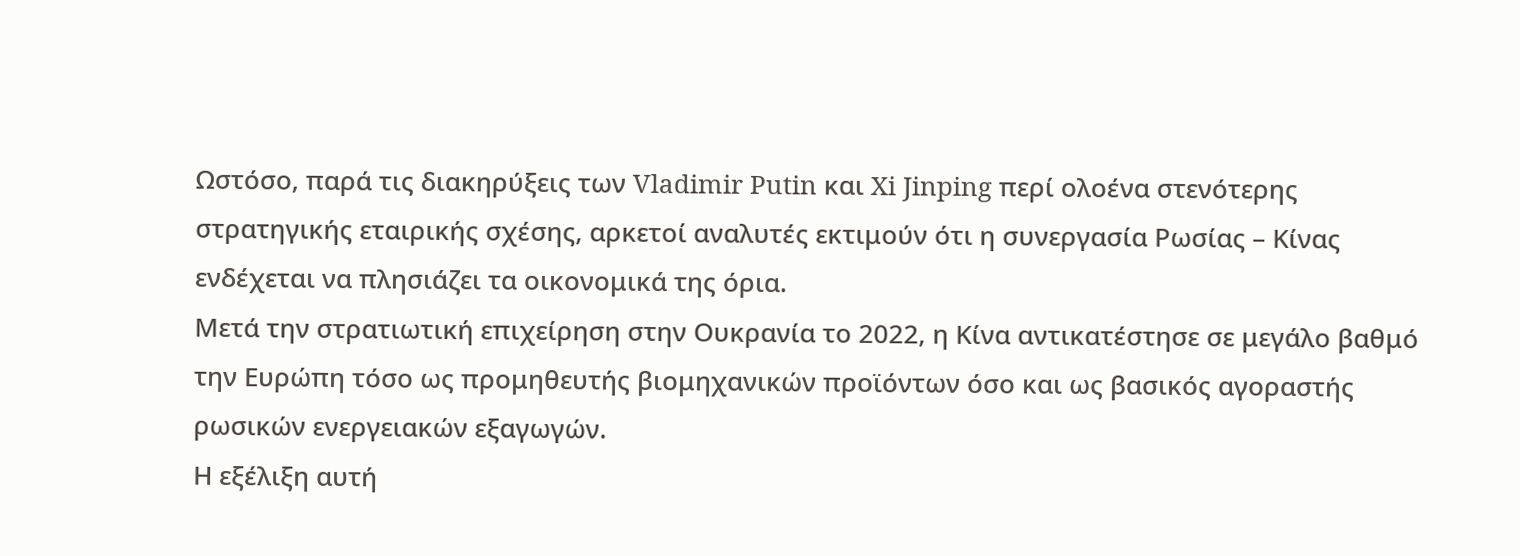Ωστόσο, παρά τις διακηρύξεις των Vladimir Putin και Xi Jinping περί ολοένα στενότερης στρατηγικής εταιρικής σχέσης, αρκετοί αναλυτές εκτιμούν ότι η συνεργασία Ρωσίας – Κίνας ενδέχεται να πλησιάζει τα οικονομικά της όρια.
Μετά την στρατιωτική επιχείρηση στην Ουκρανία το 2022, η Κίνα αντικατέστησε σε μεγάλο βαθμό την Ευρώπη τόσο ως προμηθευτής βιομηχανικών προϊόντων όσο και ως βασικός αγοραστής ρωσικών ενεργειακών εξαγωγών.
Η εξέλιξη αυτή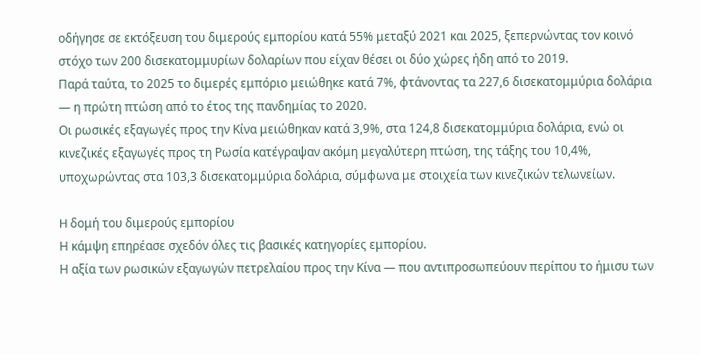οδήγησε σε εκτόξευση του διμερούς εμπορίου κατά 55% μεταξύ 2021 και 2025, ξεπερνώντας τον κοινό στόχο των 200 δισεκατομμυρίων δολαρίων που είχαν θέσει οι δύο χώρες ήδη από το 2019.
Παρά ταύτα, το 2025 το διμερές εμπόριο μειώθηκε κατά 7%, φτάνοντας τα 227,6 δισεκατομμύρια δολάρια — η πρώτη πτώση από το έτος της πανδημίας το 2020.
Οι ρωσικές εξαγωγές προς την Κίνα μειώθηκαν κατά 3,9%, στα 124,8 δισεκατομμύρια δολάρια, ενώ οι κινεζικές εξαγωγές προς τη Ρωσία κατέγραψαν ακόμη μεγαλύτερη πτώση, της τάξης του 10,4%, υποχωρώντας στα 103,3 δισεκατομμύρια δολάρια, σύμφωνα με στοιχεία των κινεζικών τελωνείων.

H δομή του διμερούς εμπορίου
Η κάμψη επηρέασε σχεδόν όλες τις βασικές κατηγορίες εμπορίου.
Η αξία των ρωσικών εξαγωγών πετρελαίου προς την Κίνα — που αντιπροσωπεύουν περίπου το ήμισυ των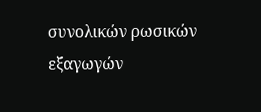συνολικών ρωσικών εξαγωγών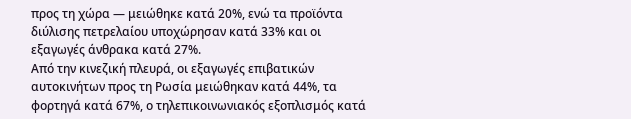προς τη χώρα — μειώθηκε κατά 20%, ενώ τα προϊόντα διύλισης πετρελαίου υποχώρησαν κατά 33% και οι εξαγωγές άνθρακα κατά 27%.
Από την κινεζική πλευρά, οι εξαγωγές επιβατικών αυτοκινήτων προς τη Ρωσία μειώθηκαν κατά 44%, τα φορτηγά κατά 67%, ο τηλεπικοινωνιακός εξοπλισμός κατά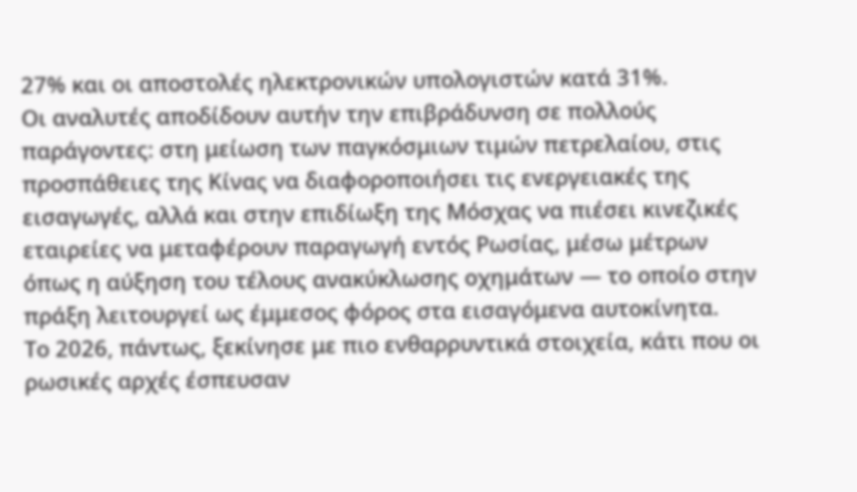27% και οι αποστολές ηλεκτρονικών υπολογιστών κατά 31%.
Οι αναλυτές αποδίδουν αυτήν την επιβράδυνση σε πολλούς παράγοντες: στη μείωση των παγκόσμιων τιμών πετρελαίου, στις προσπάθειες της Κίνας να διαφοροποιήσει τις ενεργειακές της εισαγωγές, αλλά και στην επιδίωξη της Μόσχας να πιέσει κινεζικές εταιρείες να μεταφέρουν παραγωγή εντός Ρωσίας, μέσω μέτρων όπως η αύξηση του τέλους ανακύκλωσης οχημάτων — το οποίο στην πράξη λειτουργεί ως έμμεσος φόρος στα εισαγόμενα αυτοκίνητα.
Το 2026, πάντως, ξεκίνησε με πιο ενθαρρυντικά στοιχεία, κάτι που οι ρωσικές αρχές έσπευσαν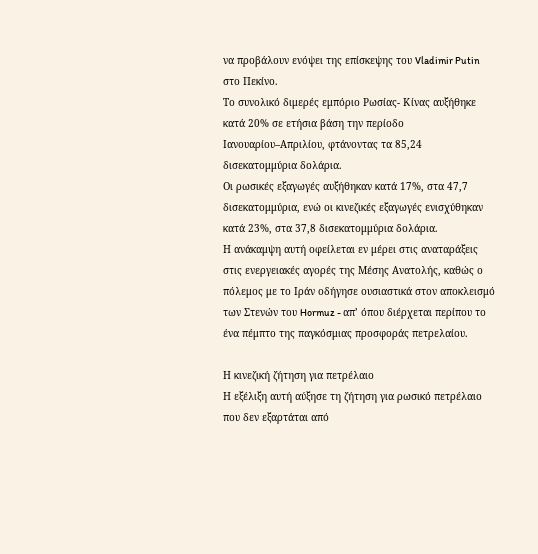να προβάλουν ενόψει της επίσκεψης του Vladimir Putin στο Πεκίνο.
Το συνολικό διμερές εμπόριο Ρωσίας- Κίνας αυξήθηκε κατά 20% σε ετήσια βάση την περίοδο Ιανουαρίου–Απριλίου, φτάνοντας τα 85,24 δισεκατομμύρια δολάρια.
Οι ρωσικές εξαγωγές αυξήθηκαν κατά 17%, στα 47,7 δισεκατομμύρια, ενώ οι κινεζικές εξαγωγές ενισχύθηκαν κατά 23%, στα 37,8 δισεκατομμύρια δολάρια.
Η ανάκαμψη αυτή οφείλεται εν μέρει στις αναταράξεις στις ενεργειακές αγορές της Μέσης Ανατολής, καθώς ο πόλεμος με το Ιράν οδήγησε ουσιαστικά στον αποκλεισμό των Στενών του Hormuz - απ’ όπου διέρχεται περίπου το ένα πέμπτο της παγκόσμιας προσφοράς πετρελαίου.

Η κινεζική ζήτηση για πετρέλαιο
Η εξέλιξη αυτή αύξησε τη ζήτηση για ρωσικό πετρέλαιο που δεν εξαρτάται από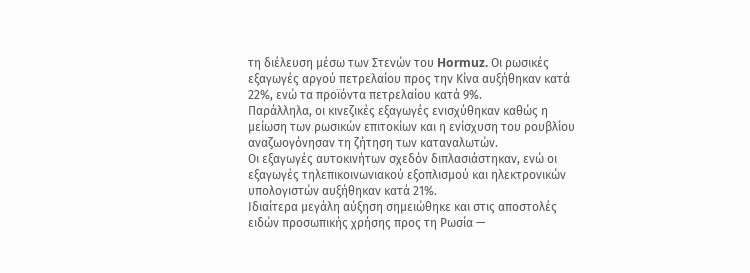τη διέλευση μέσω των Στενών του Hormuz. Οι ρωσικές εξαγωγές αργού πετρελαίου προς την Κίνα αυξήθηκαν κατά 22%, ενώ τα προϊόντα πετρελαίου κατά 9%.
Παράλληλα, οι κινεζικές εξαγωγές ενισχύθηκαν καθώς η μείωση των ρωσικών επιτοκίων και η ενίσχυση του ρουβλίου αναζωογόνησαν τη ζήτηση των καταναλωτών.
Οι εξαγωγές αυτοκινήτων σχεδόν διπλασιάστηκαν, ενώ οι εξαγωγές τηλεπικοινωνιακού εξοπλισμού και ηλεκτρονικών υπολογιστών αυξήθηκαν κατά 21%.
Ιδιαίτερα μεγάλη αύξηση σημειώθηκε και στις αποστολές ειδών προσωπικής χρήσης προς τη Ρωσία —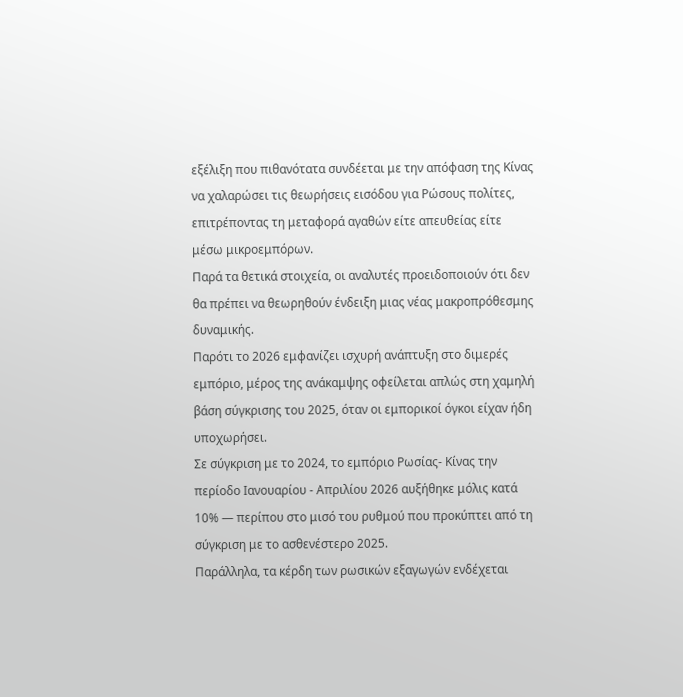εξέλιξη που πιθανότατα συνδέεται με την απόφαση της Κίνας να χαλαρώσει τις θεωρήσεις εισόδου για Ρώσους πολίτες, επιτρέποντας τη μεταφορά αγαθών είτε απευθείας είτε μέσω μικροεμπόρων.
Παρά τα θετικά στοιχεία, οι αναλυτές προειδοποιούν ότι δεν θα πρέπει να θεωρηθούν ένδειξη μιας νέας μακροπρόθεσμης δυναμικής.
Παρότι το 2026 εμφανίζει ισχυρή ανάπτυξη στο διμερές εμπόριο, μέρος της ανάκαμψης οφείλεται απλώς στη χαμηλή βάση σύγκρισης του 2025, όταν οι εμπορικοί όγκοι είχαν ήδη υποχωρήσει.
Σε σύγκριση με το 2024, το εμπόριο Ρωσίας- Κίνας την περίοδο Ιανουαρίου - Απριλίου 2026 αυξήθηκε μόλις κατά 10% — περίπου στο μισό του ρυθμού που προκύπτει από τη σύγκριση με το ασθενέστερο 2025.
Παράλληλα, τα κέρδη των ρωσικών εξαγωγών ενδέχεται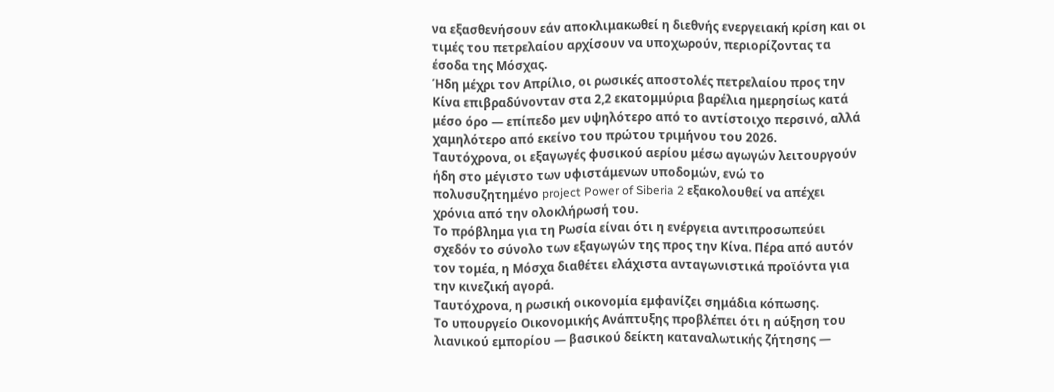να εξασθενήσουν εάν αποκλιμακωθεί η διεθνής ενεργειακή κρίση και οι τιμές του πετρελαίου αρχίσουν να υποχωρούν, περιορίζοντας τα έσοδα της Μόσχας.
Ήδη μέχρι τον Απρίλιο, οι ρωσικές αποστολές πετρελαίου προς την Κίνα επιβραδύνονταν στα 2,2 εκατομμύρια βαρέλια ημερησίως κατά μέσο όρο — επίπεδο μεν υψηλότερο από το αντίστοιχο περσινό, αλλά χαμηλότερο από εκείνο του πρώτου τριμήνου του 2026.
Ταυτόχρονα, οι εξαγωγές φυσικού αερίου μέσω αγωγών λειτουργούν ήδη στο μέγιστο των υφιστάμενων υποδομών, ενώ το πολυσυζητημένο project Power of Siberia 2 εξακολουθεί να απέχει χρόνια από την ολοκλήρωσή του.
Το πρόβλημα για τη Ρωσία είναι ότι η ενέργεια αντιπροσωπεύει σχεδόν το σύνολο των εξαγωγών της προς την Κίνα. Πέρα από αυτόν τον τομέα, η Μόσχα διαθέτει ελάχιστα ανταγωνιστικά προϊόντα για την κινεζική αγορά.
Ταυτόχρονα, η ρωσική οικονομία εμφανίζει σημάδια κόπωσης.
Το υπουργείο Οικονομικής Ανάπτυξης προβλέπει ότι η αύξηση του λιανικού εμπορίου — βασικού δείκτη καταναλωτικής ζήτησης —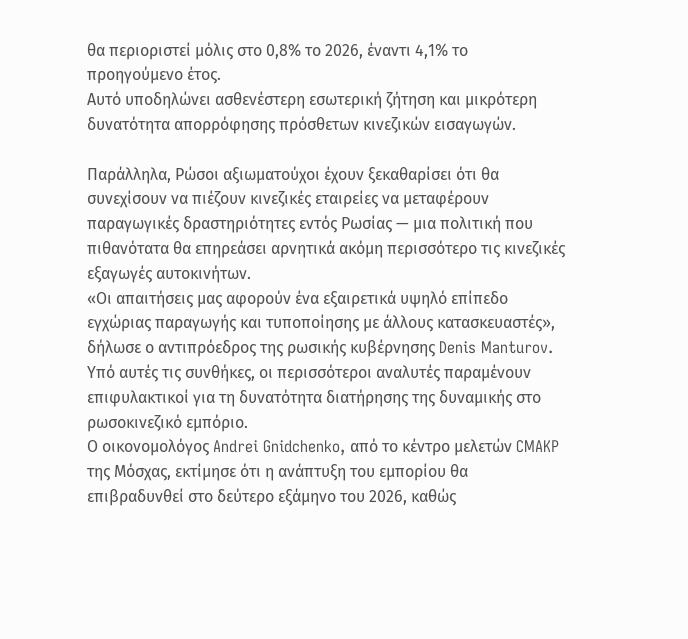θα περιοριστεί μόλις στο 0,8% το 2026, έναντι 4,1% το προηγούμενο έτος.
Αυτό υποδηλώνει ασθενέστερη εσωτερική ζήτηση και μικρότερη δυνατότητα απορρόφησης πρόσθετων κινεζικών εισαγωγών.

Παράλληλα, Ρώσοι αξιωματούχοι έχουν ξεκαθαρίσει ότι θα συνεχίσουν να πιέζουν κινεζικές εταιρείες να μεταφέρουν παραγωγικές δραστηριότητες εντός Ρωσίας — μια πολιτική που πιθανότατα θα επηρεάσει αρνητικά ακόμη περισσότερο τις κινεζικές εξαγωγές αυτοκινήτων.
«Οι απαιτήσεις μας αφορούν ένα εξαιρετικά υψηλό επίπεδο εγχώριας παραγωγής και τυποποίησης με άλλους κατασκευαστές», δήλωσε ο αντιπρόεδρος της ρωσικής κυβέρνησης Denis Manturov.
Υπό αυτές τις συνθήκες, οι περισσότεροι αναλυτές παραμένουν επιφυλακτικοί για τη δυνατότητα διατήρησης της δυναμικής στο ρωσοκινεζικό εμπόριο.
Ο οικονομολόγος Andrei Gnidchenko, από το κέντρο μελετών CMAKP της Μόσχας, εκτίμησε ότι η ανάπτυξη του εμπορίου θα επιβραδυνθεί στο δεύτερο εξάμηνο του 2026, καθώς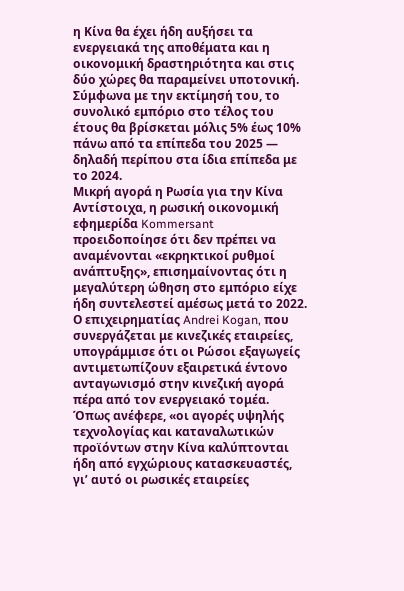η Κίνα θα έχει ήδη αυξήσει τα ενεργειακά της αποθέματα και η οικονομική δραστηριότητα και στις δύο χώρες θα παραμείνει υποτονική.
Σύμφωνα με την εκτίμησή του, το συνολικό εμπόριο στο τέλος του έτους θα βρίσκεται μόλις 5% έως 10% πάνω από τα επίπεδα του 2025 — δηλαδή περίπου στα ίδια επίπεδα με το 2024.
Μικρή αγορά η Ρωσία για την Κίνα
Αντίστοιχα, η ρωσική οικονομική εφημερίδα Kommersant προειδοποίησε ότι δεν πρέπει να αναμένονται «εκρηκτικοί ρυθμοί ανάπτυξης», επισημαίνοντας ότι η μεγαλύτερη ώθηση στο εμπόριο είχε ήδη συντελεστεί αμέσως μετά το 2022.
Ο επιχειρηματίας Andrei Kogan, που συνεργάζεται με κινεζικές εταιρείες, υπογράμμισε ότι οι Ρώσοι εξαγωγείς αντιμετωπίζουν εξαιρετικά έντονο ανταγωνισμό στην κινεζική αγορά πέρα από τον ενεργειακό τομέα.
Όπως ανέφερε, «οι αγορές υψηλής τεχνολογίας και καταναλωτικών προϊόντων στην Κίνα καλύπτονται ήδη από εγχώριους κατασκευαστές, γι’ αυτό οι ρωσικές εταιρείες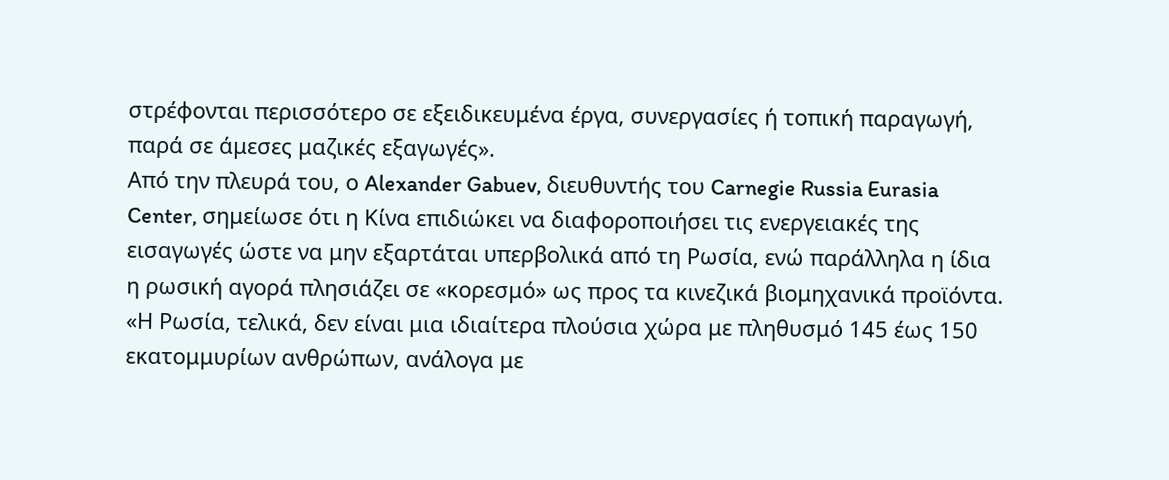στρέφονται περισσότερο σε εξειδικευμένα έργα, συνεργασίες ή τοπική παραγωγή, παρά σε άμεσες μαζικές εξαγωγές».
Από την πλευρά του, ο Alexander Gabuev, διευθυντής του Carnegie Russia Eurasia Center, σημείωσε ότι η Κίνα επιδιώκει να διαφοροποιήσει τις ενεργειακές της εισαγωγές ώστε να μην εξαρτάται υπερβολικά από τη Ρωσία, ενώ παράλληλα η ίδια η ρωσική αγορά πλησιάζει σε «κορεσμό» ως προς τα κινεζικά βιομηχανικά προϊόντα.
«Η Ρωσία, τελικά, δεν είναι μια ιδιαίτερα πλούσια χώρα με πληθυσμό 145 έως 150 εκατομμυρίων ανθρώπων, ανάλογα με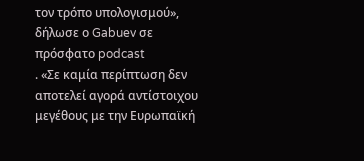τον τρόπο υπολογισμού», δήλωσε ο Gabuev σε πρόσφατο podcast
. «Σε καμία περίπτωση δεν αποτελεί αγορά αντίστοιχου μεγέθους με την Ευρωπαϊκή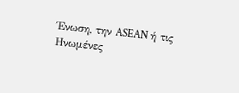Ένωση, την ASEAN ή τις Ηνωμένες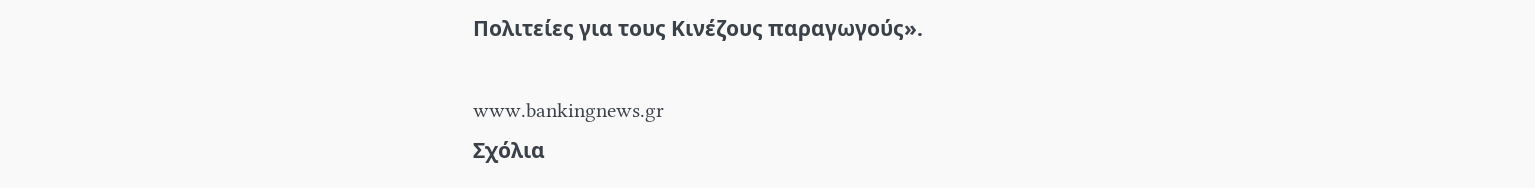Πολιτείες για τους Κινέζους παραγωγούς».

www.bankingnews.gr
Σχόλια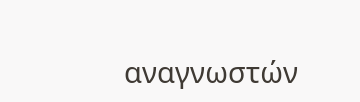αναγνωστών